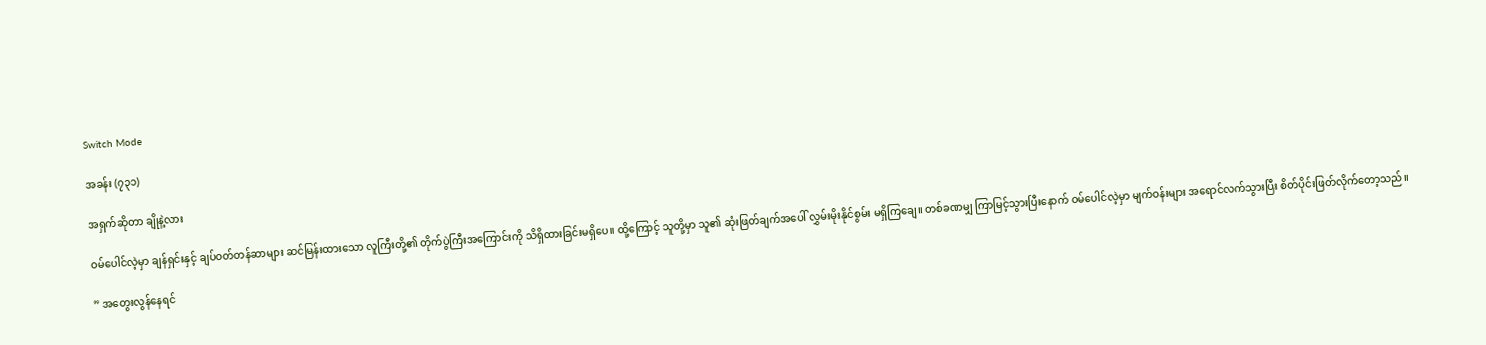Switch Mode

အခန်း (၇၃၁)

အရှက်ဆိုတာ ချိုနဲ့လား

ဝမ်ပေါင်လဲ့မှာ ချန်ရှင်းနှင့် ချပ်ဝတ်တန်ဆာများ ဆင်မြန်းထားသော လူကြီးတို့၏ တိုက်ပွဲကြီးအကြောင်းကို သိရှိထားခြင်းမရှိပေ။ ထို့ကြောင့် သူတို့မှာ သူ၏ ဆုံးဖြတ်ချက်အပေါ် လွှမ်းမိုးနိုင်စွမ်း မရှိကြချေ။ တစ်ခဏမျှ ကြာမြင့်သွားပြီးနောက် ဝမ်ပေါင်လဲ့မှာ မျက်ဝန်းများ အရောင်လက်သွားပြီး စိတ်ပိုင်းဖြတ်လိုက်တော့သည်။

” အတွေးလွန်နေရင်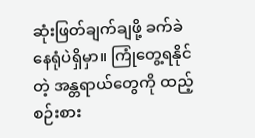ဆုံးဖြတ်ချက်ချဖို့ ခက်ခဲနေရုံပဲရှိမှာ။ ကြုံတွေ့ရနိုင်တဲ့ အန္တရာယ်တွေကို ထည့်စဉ်းစား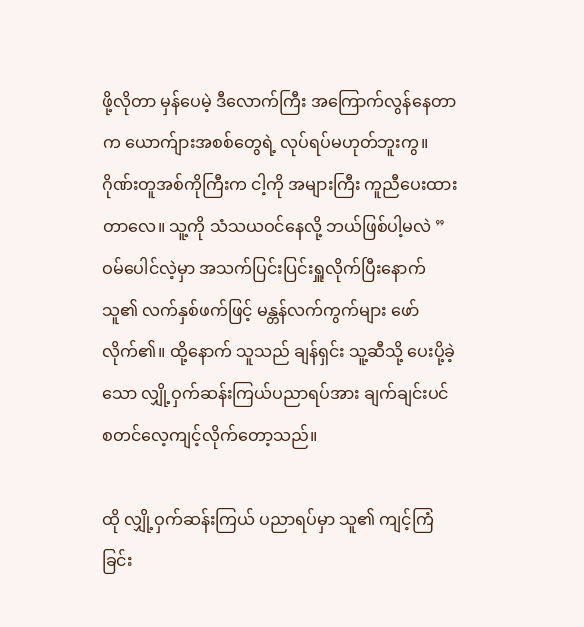ဖို့လိုတာ မှန်ပေမဲ့ ဒီလောက်ကြီး အကြောက်လွန်နေတာက ယောက်ျားအစစ်တွေရဲ့ လုပ်ရပ်မဟုတ်ဘူးကွ။ ဂိုဏ်းတူအစ်ကိုကြီးက ငါ့ကို အများကြီး ကူညီပေးထားတာလေ။ သူ့ကို သံသယဝင်နေလို့ ဘယ်ဖြစ်ပါ့မလဲ ” ဝမ်ပေါင်လဲ့မှာ အသက်ပြင်းပြင်းရှူလိုက်ပြီးနောက် သူ၏ လက်နှစ်ဖက်ဖြင့် မန္တန်လက်ကွက်များ ဖော်လိုက်၏။ ထို့နောက် သူသည် ချန်ရှင်း သူ့ဆီသို့ ပေးပို့ခဲ့သော လျှို့ဝှက်ဆန်းကြယ်ပညာရပ်အား ချက်ချင်းပင် စတင်လေ့ကျင့်လိုက်တော့သည်။

ထို လျှို့ဝှက်ဆန်းကြယ် ပညာရပ်မှာ သူ၏ ကျင့်ကြံခြင်း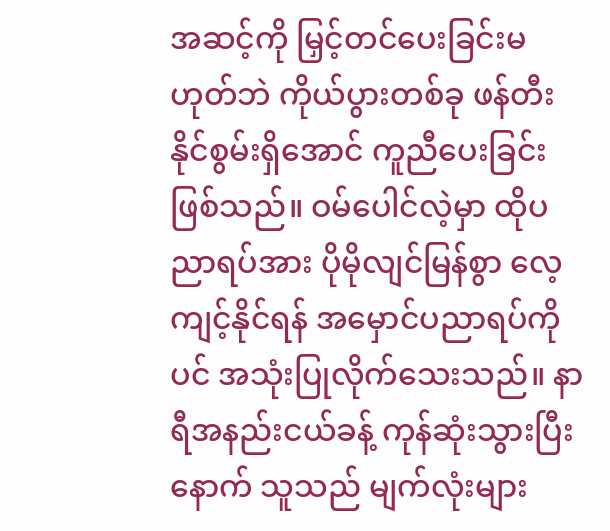အဆင့်ကို မြှင့်တင်ပေးခြင်းမဟုတ်ဘဲ ကိုယ်ပွားတစ်ခု ဖန်တီးနိုင်စွမ်းရှိအောင် ကူညီပေးခြင်းဖြစ်သည်။ ဝမ်ပေါင်လဲ့မှာ ထိုပညာရပ်အား ပိုမိုလျင်မြန်စွာ ‌လေ့ကျင့်နိုင်ရန် အမှောင်ပညာရပ်ကိုပင် အသုံးပြုလိုက်သေးသည်။ နာရီအနည်းငယ်ခန့် ကုန်ဆုံးသွားပြီးနောက် သူသည် မျက်လုံးများ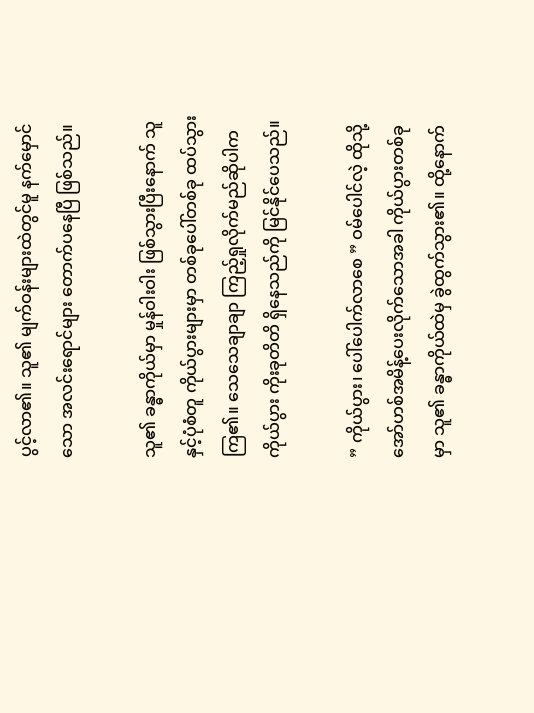ပွင့်လာ၏။ သူ၏ မျက်ဝန်းများထဲတွင်မူ နက်မှောင်သော အလင်းရောင်များ တောက်ပနေပြီ ဖြစ်သည်။

သူ၏ ခန္ဓာကိုယ်မှာ မှုန်ဝါးဝါး ဖြစ်သွားပြီးနောက် သူနှင့်ပုံစံတူ ကိုယ်ပွားများမှာ တစ်ခုပေါ်တစ်ခု ထပ်သွားကြ၏။ သေသေချာချာ ကြည့်ရှုလိုက်မည်ဆိုပါက ကိုယ်ပွား ကိုးခုတိတိ ရှိနေသည်ကို မြင်နိုင်ပေသည်။

” ကိုယ်ပွား၊ ပေါ်ပေါက်လာစေ ” ဝမ်ပေါင်လဲ့ ထိုသို့ အော်ဟစ်အမိန့်ပေးလိုက်သောအခါ ကိုယ်ပွားတစ်ခုမှာ သူ၏ ခန္ဓာကိုယ်ထဲမှ ခွဲထွက်သွား၏။ ထို့နောက်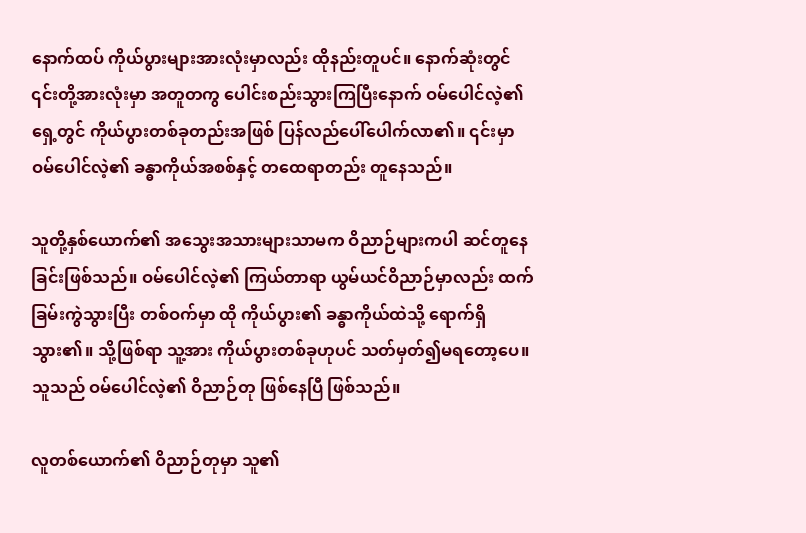နောက်ထပ် ကိုယ်ပွားများအားလုံးမှာလည်း ထိုနည်းတူပင်။ နောက်ဆုံးတွင် ၎င်းတို့အားလုံးမှာ အတူတကွ ပေါင်းစည်းသွားကြပြီးနောက် ဝမ်ပေါင်လဲ့၏ ရှေ့တွင် ကိုယ်ပွားတစ်ခုတည်းအဖြစ် ပြန်လည်ပေါ်ပေါက်လာ၏။ ၎င်းမှာ ဝမ်ပေါင်လဲ့၏ ခန္ဓာကိုယ်အစစ်နှင့် တထေရာတည်း တူနေသည်။

သူတို့နှစ်ယောက်၏ အသွေးအသားများသာမက ဝိညာဉ်များကပါ ဆင်တူနေခြင်းဖြစ်သည်။ ဝမ်ပေါင်လဲ့၏ ကြယ်တာရာ ယွမ်ယင်ဝိညာဉ်မှာလည်း ထက်ခြမ်းကွဲသွားပြီး တစ်ဝက်မှာ ထို ကိုယ်ပွား၏ ခန္ဓာကိုယ်ထဲသို့ ရောက်ရှိသွား၏။ သို့ဖြစ်ရာ သူ့အား ကိုယ်ပွားတစ်ခုဟုပင် သတ်မှတ်၍မရတော့ပေ။ သူသည် ဝမ်ပေါင်လဲ့၏ ဝိညာဉ်တု ဖြစ်နေပြီ ဖြစ်သည်။

လူတစ်ယောက်၏ ဝိညာဉ်တုမှာ သူ၏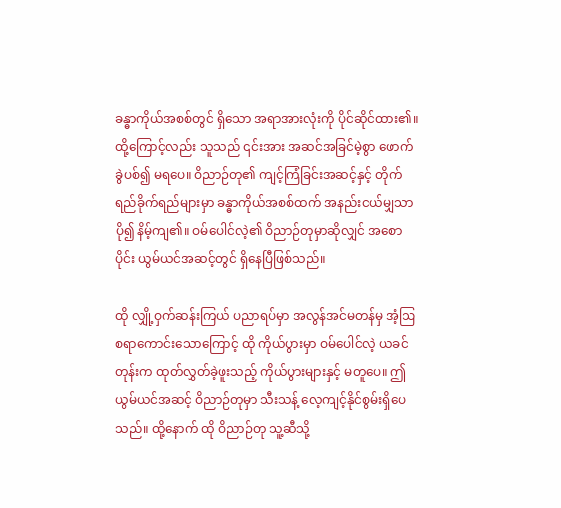ခန္ဓာကိုယ်အစစ်တွင် ရှိသော အရာအားလုံးကို ပိုင်ဆိုင်ထား၏။ ထို့ကြောင့်လည်း သူသည် ၎င်းအား အဆင်အခြင်မဲ့စွာ ဖောက်ခွဲပစ်၍ မရပေ။ ဝိညာဉ်တု၏ ကျင့်ကြံခြင်းအဆင့်နှင့် တိုက်ရည်ခိုက်ရည်များမှာ ခန္ဓာကိုယ်အစစ်ထက် အနည်းငယ်မျှသာ ပို၍ နိမ့်ကျ၏။ ဝမ်ပေါင်လဲ့၏ ဝိညာဉ်တုမှာဆိုလျှင် အစောပိုင်း ယွမ်ယင်အဆင့်တွင် ရှိနေပြီဖြစ်သည်။

ထို လျှို့ဝှက်ဆန်းကြယ် ပညာရပ်မှာ အလွန်အင်မတန်မှ အံ့ဩစရာကောင်းသောကြောင့် ထို ကိုယ်ပွားမှာ ဝမ်ပေါင်လဲ့ ယခင်တုန်းက ထုတ်လွှတ်ခဲ့ဖူးသည့် ကိုယ်ပွားများနှင့် မတူပေ။ ဤ ယွမ်ယင်အဆင့် ဝိညာဉ်တုမှာ သီးသန့် လေ့ကျင့်နိုင်စွမ်းရှိပေသည်။ ထို့နောက် ထို ဝိညာဉ်တု သူ့ဆီသို့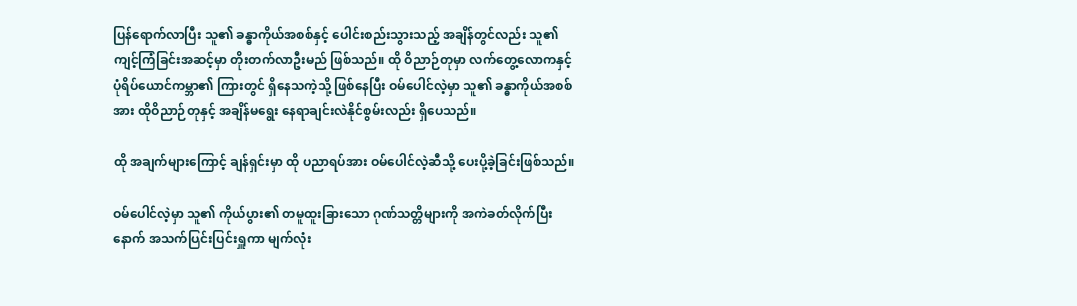ပြန်ရောက်လာပြီး သူ၏ ခန္ဓာကိုယ်အစစ်နှင့် ပေါင်းစည်းသွားသည့် အချိန်တွင်လည်း သူ၏ ကျင့်ကြံခြင်းအဆင့်မှာ တိုးတက်လာဦးမည် ဖြစ်သည်။ ထို ဝိညာဉ်တုမှာ လက်‌တွေ့လောကနှင့် ပုံရိပ်‌ယောင်ကမ္ဘာ၏ ကြားတွင် ရှိနေသကဲ့သို့ ဖြစ်နေပြီး ဝမ်ပေါင်လဲ့မှာ သူ၏ ခန္ဓာကိုယ်အစစ်အား ထိုဝိညာဉ်တုနှင့် အချိန်မရွေး နေရာချင်းလဲနိုင်စွမ်းလည်း ရှိပေသည်။

ထို အချက်များကြောင့် ချန်ရှင်းမှာ ထို ပညာရပ်အား ဝမ်ပေါင်လဲ့ဆီသို့ ပေးပို့ခဲ့ခြင်းဖြစ်သည်။

ဝမ်ပေါင်လဲ့မှာ သူ၏ ကိုယ်ပွား၏ တမူထူးခြားသော ဂုဏ်သတ္တိများကို အကဲခတ်လိုက်ပြီးနောက် အသက်ပြင်းပြင်းရှူကာ မျက်လုံး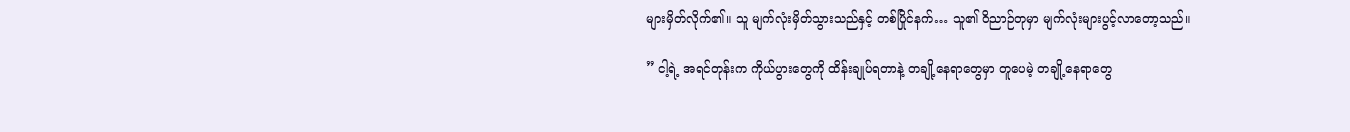များမှိတ်လိုက်၏။ သူ မျက်လုံးမှိတ်သွားသည်နှင့် တစ်ပြိုင်နက်… သူ၏ ဝိညာဉ်တုမှာ မျက်လုံးများပွင့်လာတော့သည်။

” ငါ့ရဲ့ အရင်တုန်းက ကိုယ်ပွားတွေကို ထိန်းချုပ်ရတာနဲ့ တချို့နေရာတွေမှာ တူပေမဲ့ တချို့နေရာတွေ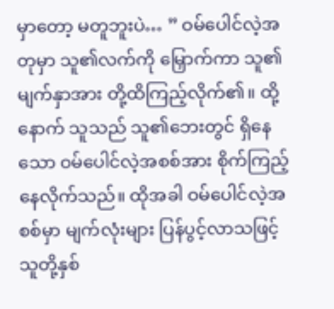မှာတော့ မတူဘူးပဲ… ” ဝမ်ပေါင်လဲ့အတုမှာ သူ၏လက်ကို မြှောက်ကာ သူ၏မျက်နှာအား တို့ထိကြည့်လိုက်၏။ ထို့နောက် သူသည် သူ၏ဘေးတွင် ရှိနေသော ဝမ်ပေါင်လဲ့အစစ်အား စိုက်ကြည့်နေလိုက်သည်။ ထိုအခါ ဝမ်ပေါင်လဲ့အစစ်မှာ မျက်လုံးများ ပြန်ပွင့်လာသဖြင့် သူတို့နှစ်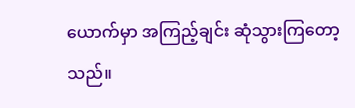ယောက်မှာ အကြည့်ချင်း ဆုံသွားကြတော့သည်။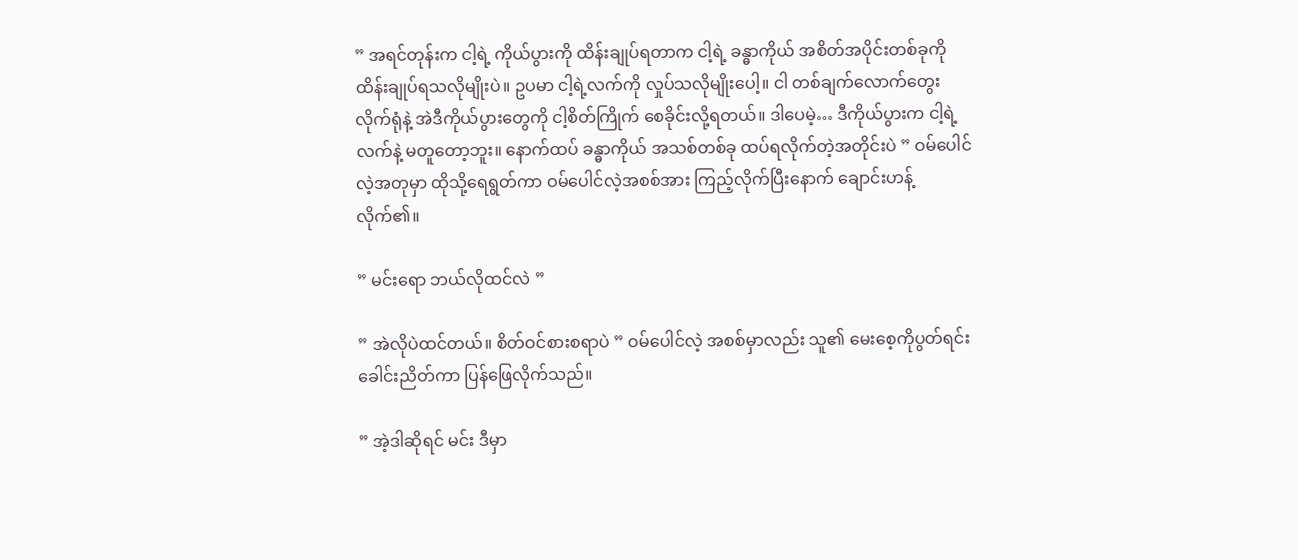” အရင်တုန်းက ငါ့ရဲ့ ကိုယ်ပွားကို ထိန်းချုပ်ရတာက ငါ့ရဲ့ ခန္ဓာကိုယ် အစိတ်အပိုင်းတစ်ခုကို ထိန်းချုပ်ရသလိုမျိုးပဲ။ ဥပမာ ငါ့ရဲ့လက်ကို လှုပ်သလိုမျိုးပေါ့။ ငါ တစ်ချက်လောက်တွေး လိုက်ရုံနဲ့ အဲဒီကိုယ်ပွားတွေကို ငါ့စိတ်ကြိုက် စေခိုင်းလို့ရတယ်။ ဒါပေမဲ့… ဒီကိုယ်ပွားက ငါ့ရဲ့ လက်နဲ့ မတူတော့ဘူး။ နောက်ထပ် ခန္ဓာကိုယ် အသစ်တစ်ခု ထပ်ရလိုက်တဲ့အတိုင်းပဲ ” ဝမ်ပေါင်လဲ့အတုမှာ ထိုသို့ရေရွတ်ကာ ဝမ်ပေါင်လဲ့အစစ်အား ကြည့်လိုက်ပြီးနောက် ချောင်းဟန့်လိုက်၏။

” မင်းရော ဘယ်လိုထင်လဲ ”

” အဲလိုပဲထင်တယ်။ စိတ်ဝင်စားစရာပဲ ” ဝမ်ပေါင်လဲ့ အစစ်မှာလည်း သူ၏‌ မေးစေ့ကိုပွတ်ရင်း ခေါင်းညိတ်ကာ ပြန်ဖြေလိုက်သည်။

” အဲ့ဒါဆိုရင် မင်း ဒီမှာ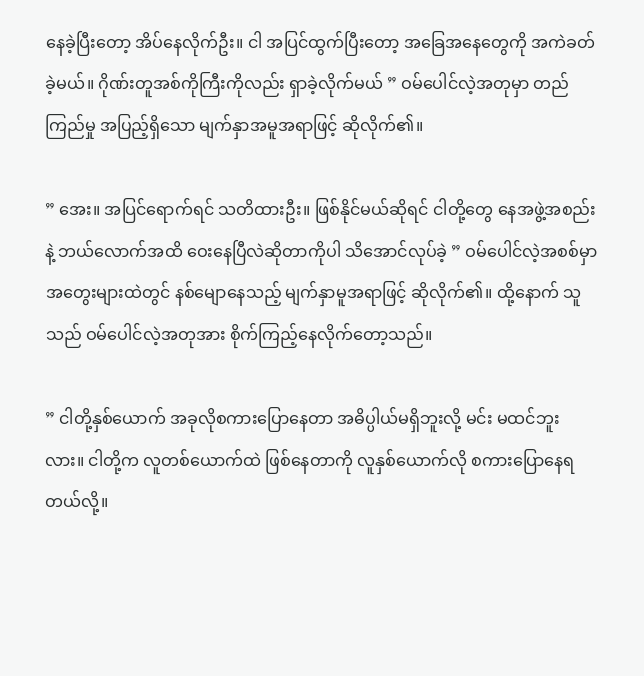နေခဲ့ပြီးတော့ အိပ်နေလိုက်ဦး။ ငါ အပြင်ထွက်ပြီးတော့ အခြေအနေတွေကို အကဲခတ်ခဲ့မယ်။ ဂိုဏ်းတူအစ်ကိုကြီးကိုလည်း ရှာခဲ့လိုက်မယ် ” ဝမ်ပေါင်လဲ့အတုမှာ တည်ကြည်မှု အပြည့်ရှိသော မျက်နှာအမူအရာဖြင့် ဆိုလိုက်၏။

” အေး။ အပြင်ရောက်ရင် သတိထားဦး။ ဖြစ်နိုင်မယ်ဆိုရင် ငါတို့တွေ နေအဖွဲ့အစည်းနဲ့ ဘယ်လောက်အထိ ဝေးနေပြီလဲဆိုတာကိုပါ သိအောင်လုပ်ခဲ့ ” ဝမ်ပေါင်လဲ့အစစ်မှာ အတွေးများထဲတွင် နစ်မျောနေသည့် မျက်နှာမူအရာဖြင့် ဆိုလိုက်၏။ ထို့နောက် သူသည် ဝမ်ပေါင်လဲ့အတုအား စိုက်ကြည့်နေလိုက်တော့သည်။

” ငါတို့နှစ်ယောက် အခုလိုစကားပြောနေတာ အဓိပ္ပါယ်မရှိဘူးလို့ မင်း မထင်ဘူးလား။ ငါတို့က လူတစ်ယောက်ထဲ ဖြစ်နေတာကို လူနှစ်ယောက်လို စကားပြောနေရတယ်လို့။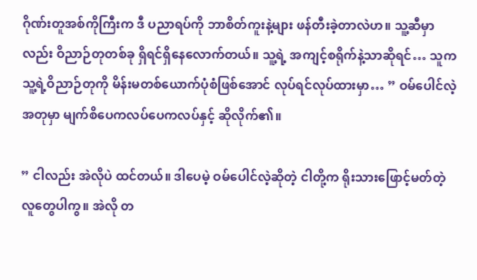ဂိုဏ်းတူအစ်ကိုကြီးက ဒီ ပညာရပ်ကို ဘာစိတ်ကူးနဲ့များ ဖန်တီးခဲ့တာလဲဟ။ သူ့ဆီမှာလည်း ဝိညာဉ်တုတစ်ခု ရှိရင်ရှိနေလောက်တယ်။ သူ့ရဲ့ အကျင့်စရိုက်နဲ့သာဆိုရင်… သူက သူ့ရဲ့ဝိညာဉ်တုကို မိန်းမတစ်ယောက်ပုံစံဖြစ်အောင် လုပ်ရင်လုပ်ထားမှာ… ” ဝမ်ပေါင်လဲ့အတုမှာ မျက်စိပေကလပ်ပေကလပ်နှင့် ဆိုလိုက်၏။

” ငါလည်း အဲလိုပဲ ထင်တယ်။ ဒါပေမဲ့ ဝမ်ပေါင်လဲ့ဆိုတဲ့ ငါတို့က ရိုးသားဖြောင့်မတ်တဲ့ လူတွေပါကွ။ အဲလို တ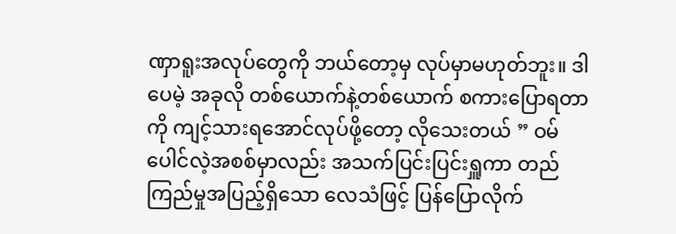ဏှာရူးအလုပ်တွေကို ဘယ်တော့မှ လုပ်မှာမဟုတ်ဘူး။ ဒါပေမဲ့ အခုလို တစ်ယောက်နဲ့တစ်ယောက် စကားပြောရတာကို ကျင့်သားရအောင်လုပ်ဖို့တော့ လိုသေးတယ် ” ဝမ်ပေါင်လဲ့အစစ်မှာလည်း အသက်ပြင်းပြင်းရှူကာ တည်ကြည်မှုအပြည့်ရှိသော လေသံဖြင့် ပြန်ပြောလိုက်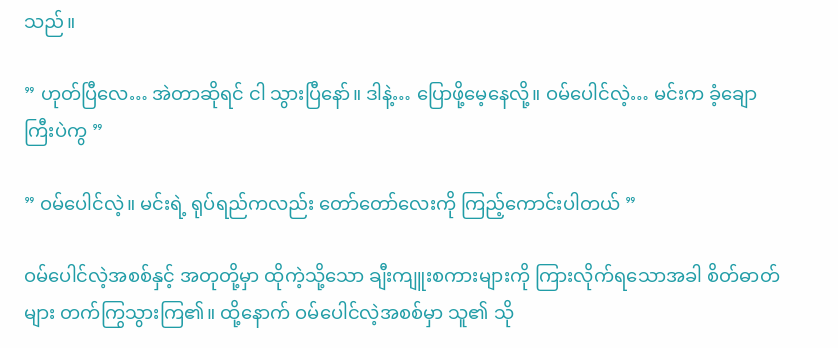သည်။

” ဟုတ်ပြီ‌လေ… အဲတာဆိုရင် ငါ သွားပြီနော်။ ဒါနဲ့… ပြောဖို့မေ့နေလို့။ ဝမ်ပေါင်လဲ့… မင်းက ခံ့ချောကြီးပဲကွ ”

” ဝမ်ပေါင်လဲ့။ မင်းရဲ့ ရုပ်ရည်ကလည်း တော်တော်လေးကို ကြည့်ကောင်းပါတယ် ”

ဝမ်ပေါင်လဲ့အစစ်နှင့် အတုတို့မှာ ထိုကဲ့သို့သော ချီးကျူးစကားများကို ကြားလိုက်ရသောအခါ စိတ်ဓာတ်များ တက်ကြွသွားကြ၏။ ထို့နောက် ဝမ်ပေါင်လဲ့အစစ်မှာ သူ၏ သို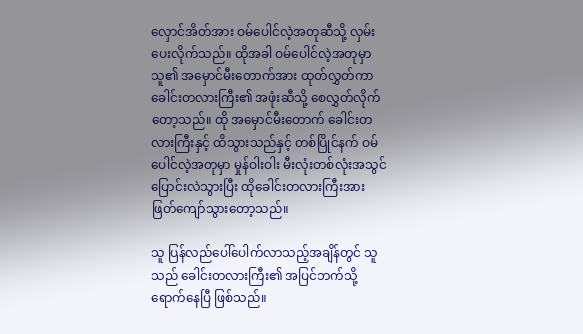လှောင်အိတ်အား ဝမ်ပေါင်လဲ့အတုဆီသို့ လှမ်းပေးလိုက်သည်။ ထိုအခါ ဝမ်ပေါင်လဲ့အတုမှာ သူ၏ အမှောင်မီးတောက်အား ထုတ်လွှတ်ကာ ခေါင်းတလားကြီး၏ အဖုံးဆီသို့ စေလွှတ်လိုက်တော့သည်။ ထို အမှောင်မီးတောက် ခေါင်းတလားကြီးနှင့် ထိသွားသည်နှင့် တစ်ပြိုင်နက် ဝမ်ပေါင်လဲ့အတုမှာ မှုန်ဝါးဝါး မီးလုံးတစ်လုံးအသွင် ပြောင်းလဲသွားပြီး ထိုခေါင်းတလားကြီးအား ဖြတ်ကျော်သွားတော့သည်။

သူ ပြန်လည်ပေါ်ပေါက်လာသည့်အချိန်တွင် သူသည် ခေါင်းတလားကြီး၏ အပြင်ဘက်သို့ ရောက်နေပြီ ဖြစ်သည်။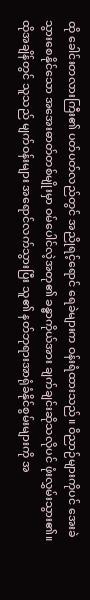ထို ခေါင်းတလားကြီး၏ ပတ်ပတ်လည်တွင် အညိုရင့်ရောင် ရေခဲများက ဝန်းရံထားသည်။ ဝိညာဉ်များကိုပင် အေးခဲသွားစေနိုင်သော အအေးဓာတ်တစ်မျိုးမှာ ဝမ်ပေါင်လဲ့အတု၏ ခန္ဓာကိုယ်အား ချက်ချင်းဆိုသလိုပင် ဖုံးလွှမ်းသွား၏။ ထိုအချိန်တွင် သူသည် မျက်ဝန်းများ အရောင်လက်သွားပြီး သူ၏ နတ်ဘုရားအာရုံခံနိုင်စွမ်းများကို အ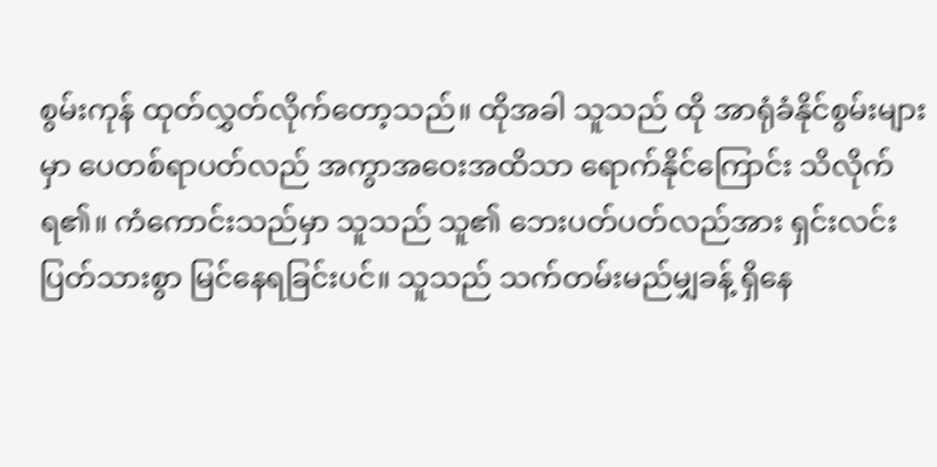စွမ်းကုန် ထုတ်လွှတ်လိုက်တော့သည်။ ထိုအခါ သူသည် ထို အာရုံခံနိုင်စွမ်းများမှာ ပေတစ်ရာပတ်လည် အကွာအဝေးအထိသာ ရောက်နိုင်ကြောင်း သိလိုက်ရ၏။ ကံကောင်းသည်မှာ သူသည် သူ၏ ဘေးပတ်ပတ်လည်အား ရှင်းလင်းပြတ်သားစွာ မြင်နေရခြင်းပင်။ သူသည် သက်တမ်းမည်မျှခန့် ရှိနေ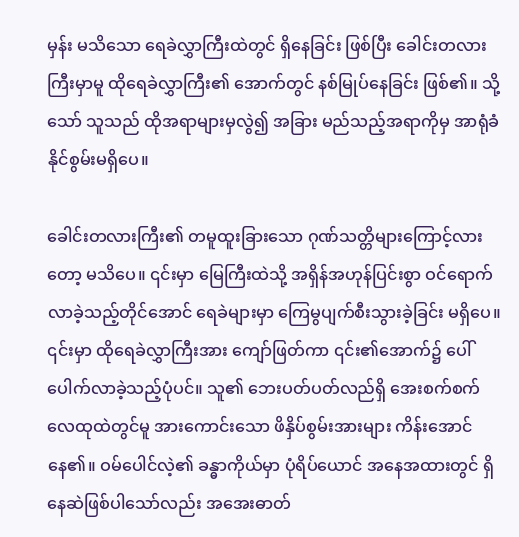မှန်း မသိသော ရေခဲလွှာကြီးထဲတွင် ရှိနေခြင်း ဖြစ်ပြီး ခေါင်းတလားကြီးမှာမူ ထိုရေခဲလွှာကြီး၏ အောက်တွင် နစ်မြုပ်နေခြင်း ဖြစ်၏။ သို့သော် သူသည် ထိုအရာများမှလွဲ၍ အခြား မည်သည့်အရာကိုမှ အာရုံခံနိုင်စွမ်းမရှိပေ။

ခေါင်းတလားကြီး၏ တမူထူးခြားသော ဂုဏ်သတ္တိများကြောင့်လားတော့ မသိပေ။ ၎င်းမှာ မြေကြီးထဲသို့ အရှိန်အဟုန်ပြင်းစွာ ဝင်ရောက်လာခဲ့သည့်တိုင်အောင် ရေခဲများမှာ ကြေမွပျက်စီးသွားခဲ့ခြင်း မရှိပေ။ ၎င်းမှာ ထိုရေခဲလွှာကြီးအား ကျော်ဖြတ်ကာ ၎င်း၏အောက်၌ ပေါ်ပေါက်လာခဲ့သည့်ပုံပင်။ သူ၏ ဘေးပတ်ပတ်လည်ရှိ အေးစက်စက် လေထုထဲတွင်မူ အားကောင်းသော ဖိနှိပ်စွမ်းအားများ ကိန်းအောင်နေ၏။ ဝမ်ပေါင်လဲ့၏ ခန္ဓာကိုယ်မှာ ပုံရိပ်ယောင် အနေအထားတွင် ရှိနေဆဲဖြစ်ပါသော်လည်း အအေးဓာတ်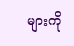များကို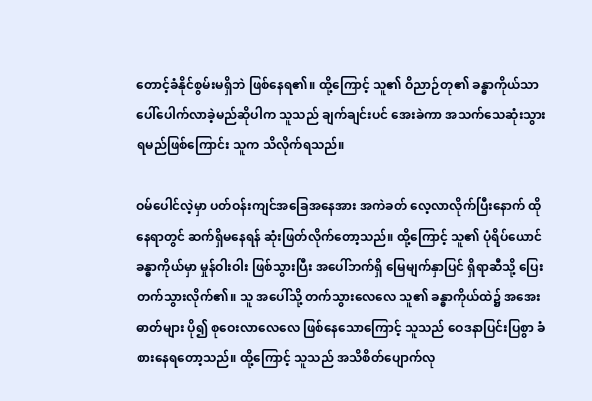တောင့်ခံနိုင်စွမ်းမရှိဘဲ ဖြစ်နေရ၏။ ထို့ကြောင့် သူ၏ ဝိညာဉ်တု၏ ခန္ဓာကိုယ်သာ ပေါ်ပေါက်လာခဲ့မည်ဆိုပါက သူသည် ချက်ချင်းပင် အေးခဲကာ အသက်သေဆုံးသွားရမည်ဖြစ်ကြောင်း သူက သိလိုက်ရသည်။

ဝမ်ပေါင်လဲ့မှာ ပတ်ဝန်းကျင်အခြေအနေအား ‌အကဲခတ် လေ့လာလိုက်ပြီးနောက် ထိုနေရာတွင် ဆက်ရှိမနေရန် ဆုံးဖြတ်လိုက်တော့သည်။ ထို့ကြောင့် သူ၏ ပုံရိပ်ယောင် ခန္ဓာကိုယ်မှာ မှုန်ဝါးဝါး ဖြစ်သွားပြီး အပေါ်ဘက်ရှိ မြေမျက်နှာပြင် ရှိရာဆီသို့ ပြေးတက်သွားလိုက်၏။ သူ အပေါ်သို့ တက်သွားလေလေ သူ၏ ခန္ဓာကိုယ်ထဲ၌ အအေးဓာတ်များ ပို၍ စုဝေးလာလေလေ ဖြစ်နေသောကြောင့် သူသည် ဝေဒနာပြင်းပြစွာ ခံစားနေရတော့သည်။ ထို့ကြောင့် သူသည် အသိစိတ်ပျောက်လု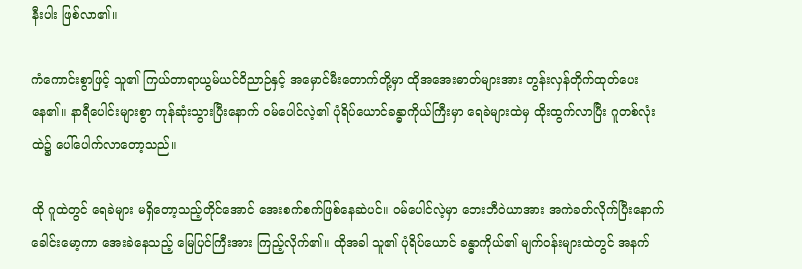နီးပါး ဖြစ်လာ၏။

ကံကောင်းစွာဖြင့် သူ၏ ကြယ်တာရာယွမ်ယင်ဝိညာဉ်နှင့် အမှောင်မီးတောက်တို့မှာ ထိုအအေးဓာတ်များအား တွန်းလှန်တိုက်ထုတ်ပေးနေ၏။ နာရီပေါင်းများစွာ ကုန်ဆုံးသွားပြီးနောက် ဝမ်ပေါင်လဲ့၏ ပုံရိပ်ယောင်ခန္ဓာကိုယ်ကြီးမှာ ရေခဲများထဲမှ ထိုးထွက်လာပြီး ဂူတစ်လုံးထဲ၌ ပေါ်ပေါက်လာတော့သည်။

ထို ဂူထဲတွင် ရေခဲများ မရှိတော့သည့်တိုင်အောင် အေးစက်စက်ဖြစ်နေဆဲပင်။ ဝမ်ပေါင်လဲ့မှာ ဘေးဘီဝဲယာအား အကဲခတ်လိုက်ပြီးနောက် ခေါင်းမော့ကာ အေးခဲနေသည့် မြေပြင်ကြီးအား ကြည့်လိုက်၏။ ထိုအခါ သူ၏ ပုံရိပ်ယောင် ခန္ဓာကိုယ်၏ မျက်ဝန်းများထဲတွင် အနက်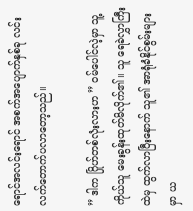ရောင်အလင်းရောင် အစက်အပျောက်နှစ်ခု လင်းလက်တောက်ပလာတော့သည်။

” ဒါက ဂြိုဟ်တစ်လုံးလားဟ ” ဝမ်ပေါင်လဲ့မှာ သူ့ကိုယ်သူ မေးခွန်းထုတ်မိလိုက်၏။ သူ ရေခဲလွှာကြီးထဲမှ ထွက်လာပြီးနောက် သူ၏ အာရုံခံနိုင်စွမ်းများမှာ ယ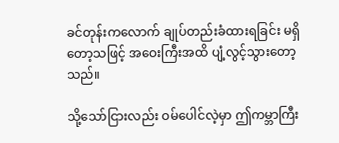ခင်တုန်းကလောက် ချုပ်တည်းခံထားရခြင်း မရှိတော့သဖြင့် အဝေးကြီးအထိ ပျံ့လွင့်သွားတော့သည်။

သို့သော်ငြားလည်း ဝမ်ပေါင်လဲ့မှာ ဤကမ္ဘာကြီး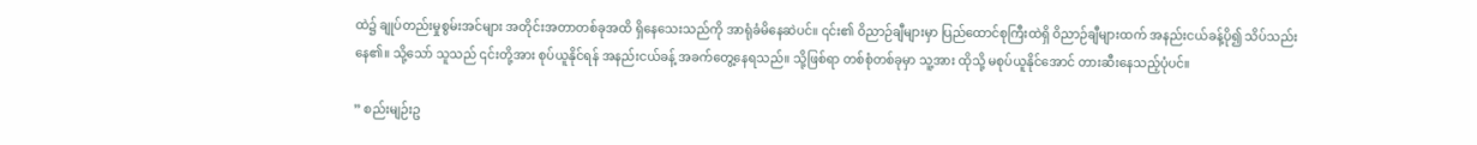ထဲ၌ ချုပ်တည်းမှုစွမ်းအင်များ အတိုင်းအတာတစ်ခုအထိ ရှိနေသေးသည်ကို အာရုံခံမိနေဆဲပင်။ ၎င်း၏ ဝိညာဉ်ချီများမှာ ပြည်ထောင်စုကြီးထဲရှိ ဝိညာဉ်ချီများထက် အနည်းငယ်ခန့်ပို၍ သိပ်သည်းနေ၏။ သို့သော် သူသည် ၎င်းတို့အား စုပ်ယူနိုင်ရန် အနည်းငယ်ခန့် အခက်တွေ့နေရသည်။ သို့ဖြစ်ရာ တစ်စုံတစ်ခုမှာ သူ့အား ထိုသို့ မစုပ်ယူနိုင်အောင် တားဆီးနေသည့်ပုံပင်။

” စည်းမျဉ်းဥ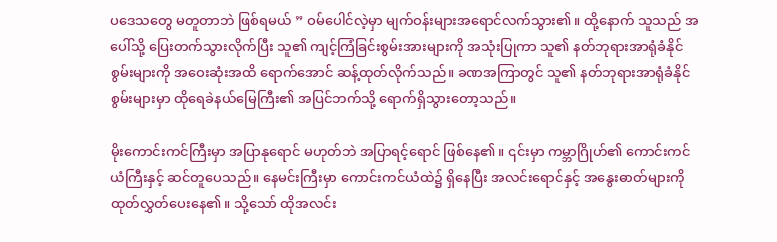ပ‌ဒေသတွေ မတူတာဘဲ ဖြစ်ရမယ် ” ဝမ်ပေါင်လဲ့မှာ မျက်ဝန်းများအရောင်လက်သွား၏။ ထို့နောက် သူသည် အပေါ်သို့ ပြေးတက်သွားလိုက်ပြီး သူ၏ ကျင့်ကြံခြင်းစွမ်းအားများကို အသုံးပြုကာ သူ၏ နတ်ဘုရားအာရုံခံနိုင်စွမ်းများကို အဝေးဆုံးအထိ ရောက်အောင် ဆန့်ထုတ်လိုက်သည်။ ခဏအကြာတွင် သူ၏ နတ်ဘုရားအာရုံခံနိုင်စွမ်းများမှာ ထိုရေခဲနယ်မြေကြီး၏ အပြင်ဘက်သို့ ရောက်ရှိသွားတော့သည်။

မိုးကောင်းကင်ကြီးမှာ အပြာနုရောင် မဟုတ်ဘဲ အပြာရင့်ရောင် ဖြစ်နေ၏။ ၎င်းမှာ ကမ္ဘာဂြိုဟ်၏ ကောင်းကင်ယံကြီးနှင့် ဆင်တူပေသည်။ နေမင်းကြီးမှာ ကောင်းကင်ယံထဲ၌ ရှိနေပြီး အလင်းရောင်နှင့် အနွေးဓာတ်များကို ထုတ်လွှတ်ပေးနေ၏။ သို့သော် ထိုအလင်း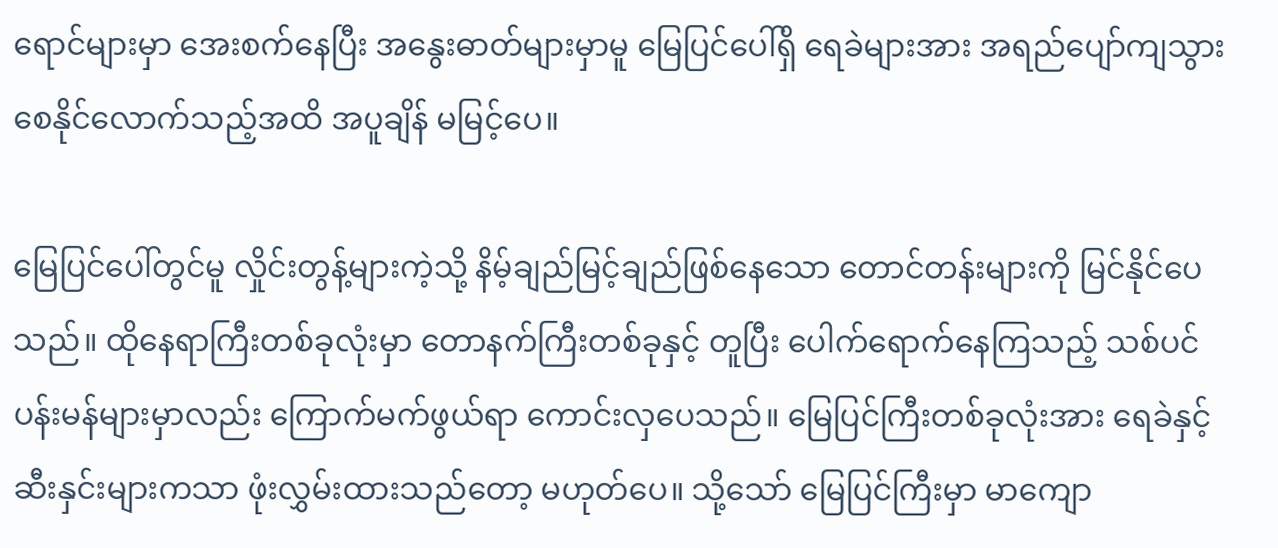ရောင်များမှာ အေးစက်နေပြီး အနွေးဓာတ်များမှာမူ မြေပြင်ပေါ်ရှိ ရေခဲများအား အရည်ပျော်ကျသွားစေနိုင်လောက်သည့်အထိ အပူချိန် မမြင့်ပေ။

မြေပြင်ပေါ်တွင်မူ လှိုင်းတွန့်များကဲ့သို့ နိမ့်ချည်မြင့်ချည်ဖြစ်နေသော တောင်တန်းများကို မြင်နိုင်ပေသည်။ ထိုနေရာကြီးတစ်ခုလုံးမှာ တောနက်ကြီးတစ်ခုနှင့် တူပြီး ပေါက်ရောက်နေကြသည့် သစ်ပင်ပန်းမန်များမှာလည်း ကြောက်မက်ဖွယ်ရာ ကောင်းလှပေသည်။ မြေပြင်ကြီးတစ်ခုလုံးအား ရေခဲနှင့် ဆီးနှင်းများကသာ ဖုံးလွှမ်းထားသည်တော့ မဟုတ်ပေ။ သို့သော် မြေပြင်ကြီးမှာ မာကျော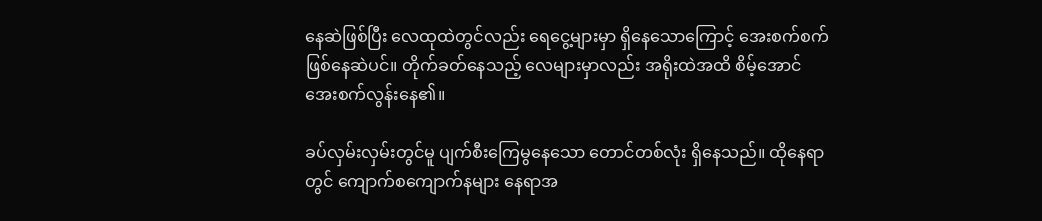နေဆဲဖြစ်ပြီး လေထုထဲတွင်လည်း ရေငွေ့များမှာ ရှိနေသောကြောင့် အေးစက်စက် ဖြစ်နေဆဲပင်။ တိုက်ခတ်နေသည့် လေများမှာလည်း အရိုးထဲအထိ စိမ့်အောင် အေးစက်လွန်းနေ၏။

ခပ်လှမ်းလှမ်းတွင်မူ ပျက်စီးကြေမွနေသော တောင်တစ်လုံး ရှိနေသည်။ ထိုနေရာတွင် ကျောက်စကျောက်နများ နေရာအ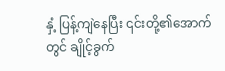နှံ့ ပြန့်ကျဲနေပြီး ၎င်းတို့၏အောက်တွင် ချိုင့်ခွက်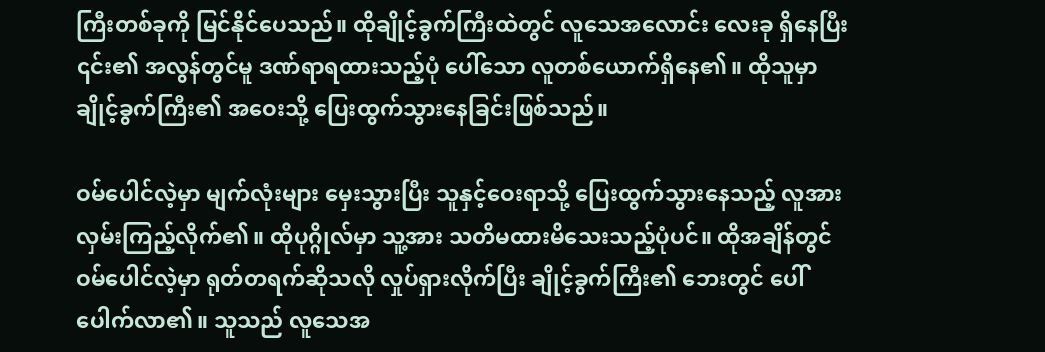ကြီးတစ်ခုကို မြင်နိုင်ပေသည်။ ထိုချိုင့်ခွက်ကြီးထဲတွင် လူသေအလောင်း လေးခု ရှိနေပြီး ၎င်း၏ အလွန်တွင်မူ ဒဏ်ရာရထားသည့်ပုံ ပေါ်သော လူတစ်ယောက်ရှိနေ၏။ ထိုသူမှာ ချိုင့်ခွက်ကြီး၏ အဝေးသို့ ပြေးထွက်သွားနေခြင်းဖြစ်သည်။

ဝမ်ပေါင်လဲ့မှာ မျက်လုံးများ မှေးသွားပြီး သူနှင့်ဝေးရာသို့ ပြေးထွက်သွားနေသည့် လူအား လှမ်းကြည့်လိုက်၏။ ထိုပုဂ္ဂိုလ်မှာ သူ့အား သတိမထားမိသေးသည့်ပုံပင်။ ထိုအချိန်တွင် ဝမ်ပေါင်လဲ့မှာ ရုတ်တရက်ဆိုသလို လှုပ်ရှားလိုက်ပြီး ချိုင့်ခွက်ကြီး၏ ဘေးတွင် ပေါ်ပေါက်လာ၏။ သူသည် ‌လူသေအ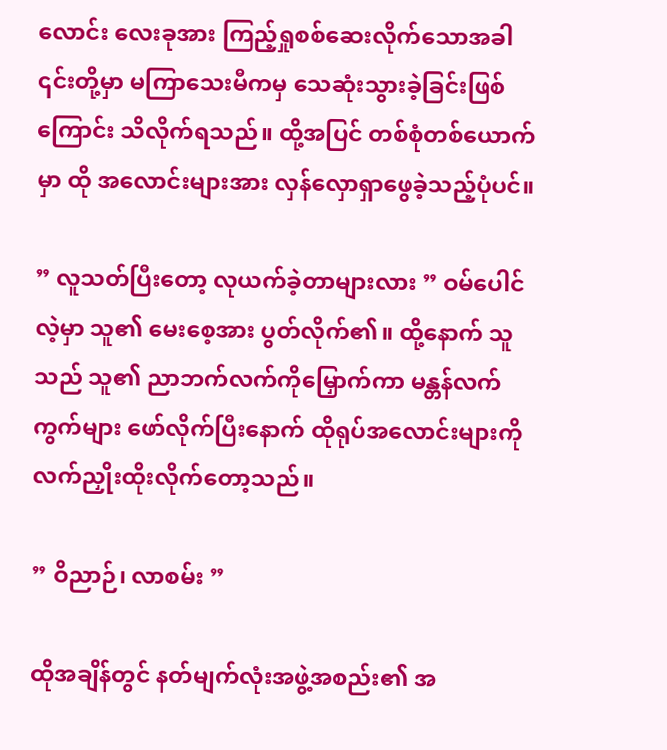လောင်း လေးခုအား ကြည့်ရှုစစ်ဆေးလိုက်သောအခါ ၎င်းတို့မှာ မကြာသေးမီကမှ သေဆုံးသွားခဲ့ခြင်းဖြစ်ကြောင်း သိလိုက်ရသည်။ ထို့အပြင် တစ်စုံတစ်ယောက်မှာ ထို အလောင်းများအား လှန်လှောရှာဖွေခဲ့သည့်ပုံပင်။

” လူသတ်ပြီးတော့ လုယက်ခဲ့တာများလား ” ဝမ်ပေါင်လဲ့မှာ သူ၏ မေးစေ့အား ပွတ်လိုက်၏။ ထို့နောက် သူသည် သူ၏ ညာဘက်လက်ကိုမြှောက်ကာ မန္တန်လက်ကွက်များ ဖော်လိုက်ပြီးနောက် ထိုရုပ်အလောင်းများကို လက်ညှိုးထိုးလိုက်တော့သည်။

” ဝိညာဉ်၊ လာစမ်း ”

ထိုအချိန်တွင် နတ်မျက်လုံးအဖွဲ့အစည်း၏ အ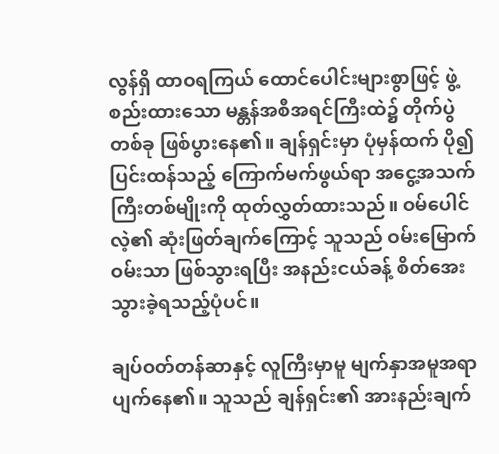လွန်ရှိ ထာဝရကြယ် ထောင်ပေါင်းများစွာဖြင့် ဖွဲ့စည်းထားသော မန္တန်အစီအရင်ကြီးထဲ၌ တိုက်ပွဲတစ်ခု ဖြစ်ပွားနေ၏။ ချန်ရှင်းမှာ ပုံမှန်ထက် ပို၍ ပြင်းထန်သည့် ကြောက်မက်ဖွယ်ရာ အငွေ့အသက်ကြီးတစ်မျိုးကို ထုတ်လွှတ်ထားသည်။ ဝမ်ပေါင်လဲ့၏ ဆုံးဖြတ်ချက်ကြောင့် သူသည် ဝမ်းမြောက်ဝမ်းသာ ဖြစ်သွားရပြီး အနည်းငယ်ခန့် စိတ်အေးသွားခဲ့ရသည့်ပုံပင်။

ချပ်ဝတ်တန်ဆာနှင့် လူကြီးမှာမူ မျက်နှာအမူအရာ ပျက်နေ၏။ သူသည် ချန်ရှင်း၏ အားနည်းချက်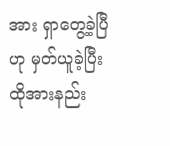အား ရှာတွေ့ခဲ့ပြီဟု မှတ်ယူခဲ့ပြီး ထိုအားနည်း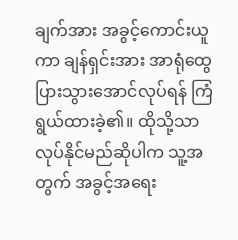ချက်အား အခွင့်ကောင်းယူကာ ချန်ရှင်းအား အာရုံထွေပြားသွားအောင်လုပ်ရန် ကြံရွယ်ထားခဲ့၏။ ထိုသို့သာ လုပ်နိုင်မည်ဆိုပါက သူ့အတွက် အခွင့်အရေး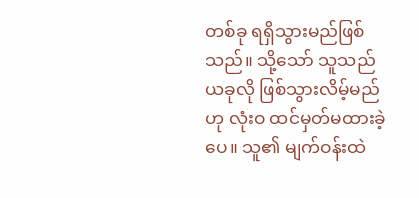တစ်ခု ရရှိသွားမည်ဖြစ်သည်။ သို့သော် သူသည် ယခုလို ဖြစ်သွားလိမ့်မည်ဟု လုံးဝ ထင်မှတ်မထားခဲ့ပေ။ သူ၏ မျက်ဝန်းထဲ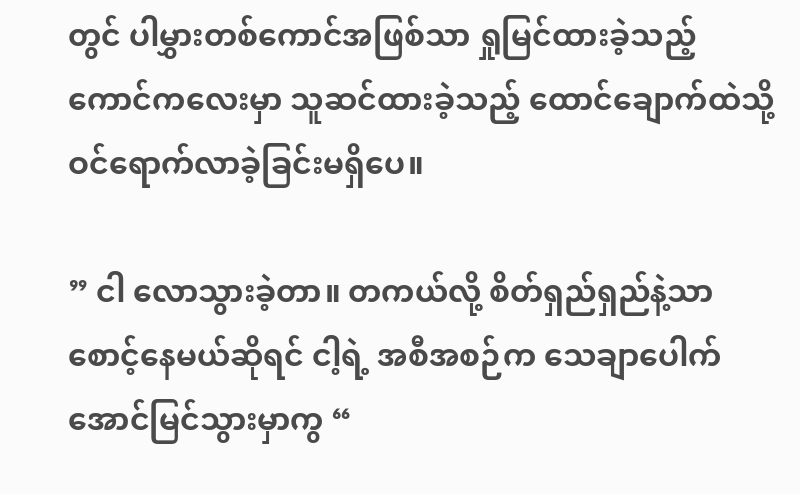တွင် ပါမွှားတစ်ကောင်အဖြစ်သာ ရှုမြင်ထားခဲ့သည့် ကောင်ကလေးမှာ သူဆင်ထားခဲ့သည့် ထောင်ချောက်ထဲသို့ ဝင်ရောက်လာခဲ့ခြင်းမရှိပေ။

” ငါ လောသွားခဲ့တာ။ တကယ်လို့ စိတ်ရှည်ရှည်နဲ့သာ စောင့်နေမယ်ဆိုရင် ငါ့ရဲ့ အစီအစဉ်က သေချာပေါက် အောင်မြင်သွားမှာကွ “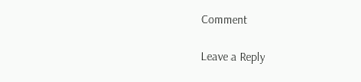Comment

Leave a Reply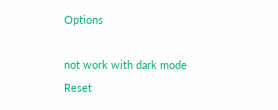Options

not work with dark mode
Reset